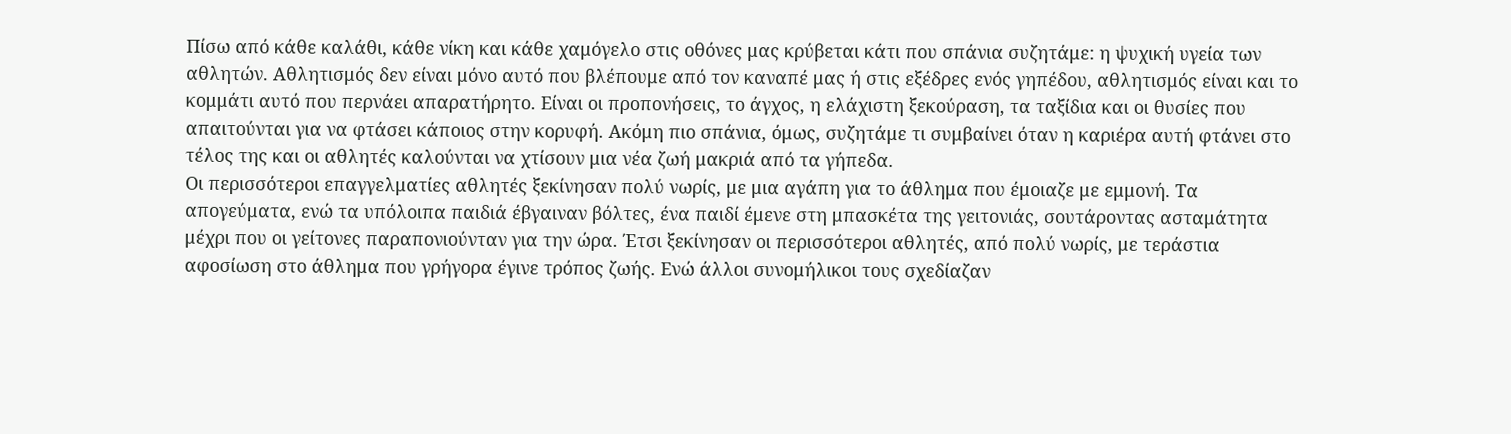Πίσω από κάθε καλάθι, κάθε νίκη και κάθε χαμόγελο στις οθόνες μας κρύβεται κάτι που σπάνια συζητάμε: η ψυχική υγεία των αθλητών. Αθλητισμός δεν είναι μόνο αυτό που βλέπουμε από τον καναπέ μας ή στις εξέδρες ενός γηπέδου, αθλητισμός είναι και το κομμάτι αυτό που περνάει απαρατήρητο. Είναι οι προπονήσεις, το άγχος, η ελάχιστη ξεκούραση, τα ταξίδια και οι θυσίες που απαιτούνται για να φτάσει κάποιος στην κορυφή. Ακόμη πιο σπάνια, όμως, συζητάμε τι συμβαίνει όταν η καριέρα αυτή φτάνει στο τέλος της και οι αθλητές καλούνται να χτίσουν μια νέα ζωή μακριά από τα γήπεδα.
Οι περισσότεροι επαγγελματίες αθλητές ξεκίνησαν πολύ νωρίς, με μια αγάπη για το άθλημα που έμοιαζε με εμμονή. Τα απογεύματα, ενώ τα υπόλοιπα παιδιά έβγαιναν βόλτες, ένα παιδί έμενε στη μπασκέτα της γειτονιάς, σουτάροντας ασταμάτητα μέχρι που οι γείτονες παραπονιούνταν για την ώρα. Έτσι ξεκίνησαν οι περισσότεροι αθλητές, από πολύ νωρίς, με τεράστια αφοσίωση στο άθλημα που γρήγορα έγινε τρόπος ζωής. Ενώ άλλοι συνομήλικοι τους σχεδίαζαν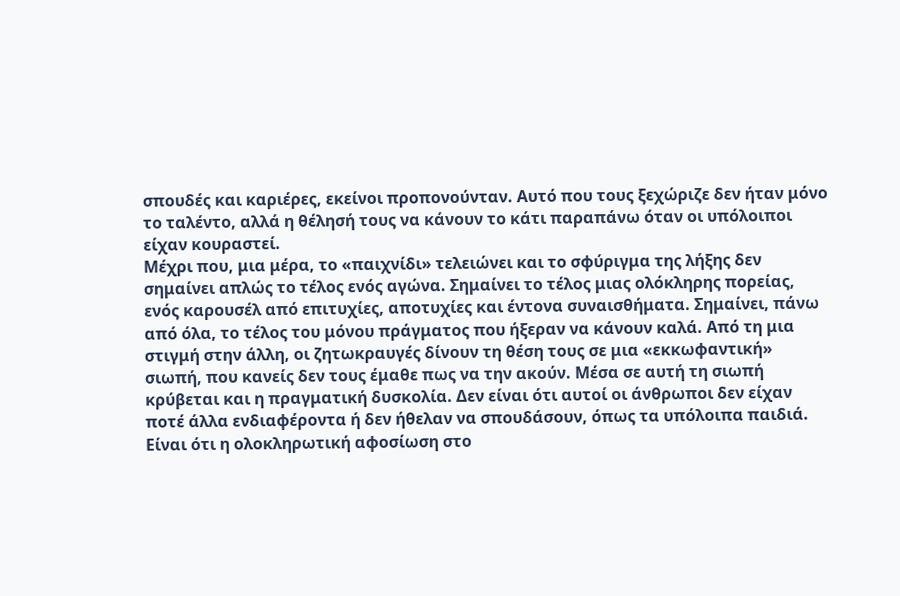σπουδές και καριέρες, εκείνοι προπονούνταν. Αυτό που τους ξεχώριζε δεν ήταν μόνο το ταλέντο, αλλά η θέλησή τους να κάνουν το κάτι παραπάνω όταν οι υπόλοιποι είχαν κουραστεί.
Μέχρι που, μια μέρα, το «παιχνίδι» τελειώνει και το σφύριγμα της λήξης δεν σημαίνει απλώς το τέλος ενός αγώνα. Σημαίνει το τέλος μιας ολόκληρης πορείας, ενός καρουσέλ από επιτυχίες, αποτυχίες και έντονα συναισθήματα. Σημαίνει, πάνω από όλα, το τέλος του μόνου πράγματος που ήξεραν να κάνουν καλά. Από τη μια στιγμή στην άλλη, οι ζητωκραυγές δίνουν τη θέση τους σε μια «εκκωφαντική» σιωπή, που κανείς δεν τους έμαθε πως να την ακούν. Μέσα σε αυτή τη σιωπή κρύβεται και η πραγματική δυσκολία. Δεν είναι ότι αυτοί οι άνθρωποι δεν είχαν ποτέ άλλα ενδιαφέροντα ή δεν ήθελαν να σπουδάσουν, όπως τα υπόλοιπα παιδιά. Είναι ότι η ολοκληρωτική αφοσίωση στο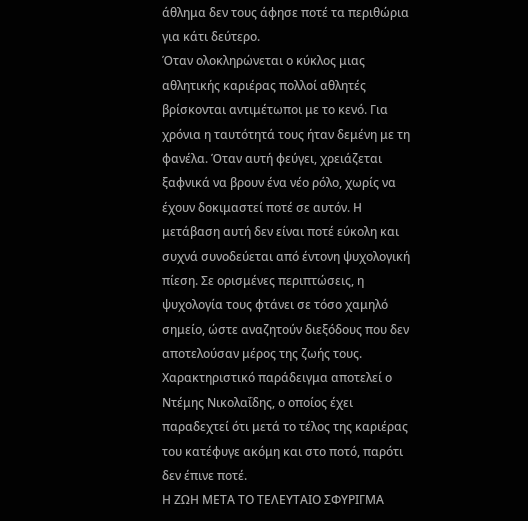άθλημα δεν τους άφησε ποτέ τα περιθώρια για κάτι δεύτερο.
Όταν ολοκληρώνεται ο κύκλος μιας αθλητικής καριέρας πολλοί αθλητές βρίσκονται αντιμέτωποι με το κενό. Για χρόνια η ταυτότητά τους ήταν δεμένη με τη φανέλα. Όταν αυτή φεύγει, χρειάζεται ξαφνικά να βρουν ένα νέο ρόλο, χωρίς να έχουν δοκιμαστεί ποτέ σε αυτόν. Η μετάβαση αυτή δεν είναι ποτέ εύκολη και συχνά συνοδεύεται από έντονη ψυχολογική πίεση. Σε ορισμένες περιπτώσεις, η ψυχολογία τους φτάνει σε τόσο χαμηλό σημείο, ώστε αναζητούν διεξόδους που δεν αποτελούσαν μέρος της ζωής τους. Χαρακτηριστικό παράδειγμα αποτελεί ο Ντέμης Νικολαΐδης, ο οποίος έχει παραδεχτεί ότι μετά το τέλος της καριέρας του κατέφυγε ακόμη και στο ποτό, παρότι δεν έπινε ποτέ.
Η ΖΩΗ ΜΕΤΑ ΤΟ ΤΕΛΕΥΤΑΙΟ ΣΦΥΡΙΓΜΑ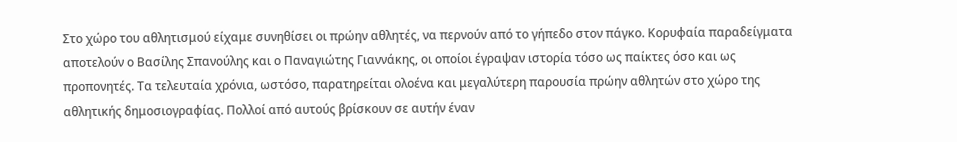Στο χώρο του αθλητισμού είχαμε συνηθίσει οι πρώην αθλητές, να περνούν από το γήπεδο στον πάγκο. Κορυφαία παραδείγματα αποτελούν ο Βασίλης Σπανούλης και ο Παναγιώτης Γιαννάκης, οι οποίοι έγραψαν ιστορία τόσο ως παίκτες όσο και ως προπονητές. Τα τελευταία χρόνια, ωστόσο, παρατηρείται ολοένα και μεγαλύτερη παρουσία πρώην αθλητών στο χώρο της αθλητικής δημοσιογραφίας. Πολλοί από αυτούς βρίσκουν σε αυτήν έναν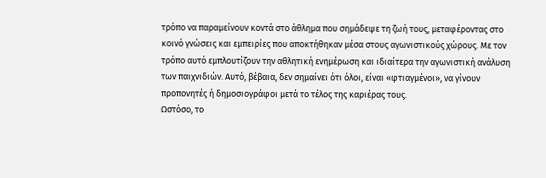τρόπο να παραμείνουν κοντά στο άθλημα που σημάδεψε τη ζωή τους, μεταφέροντας στο κοινό γνώσεις και εμπειρίες που αποκτήθηκαν μέσα στους αγωνιστικούς χώρους. Με τον τρόπο αυτό εμπλουτίζουν την αθλητική ενημέρωση και ιδιαίτερα την αγωνιστική ανάλυση των παιχνιδιών. Αυτό, βέβαια, δεν σημαίνει ότι όλοι, είναι «φτιαγμένοι», να γίνουν προπονητές ή δημοσιογράφοι μετά το τέλος της καριέρας τους.
Ωστόσο, το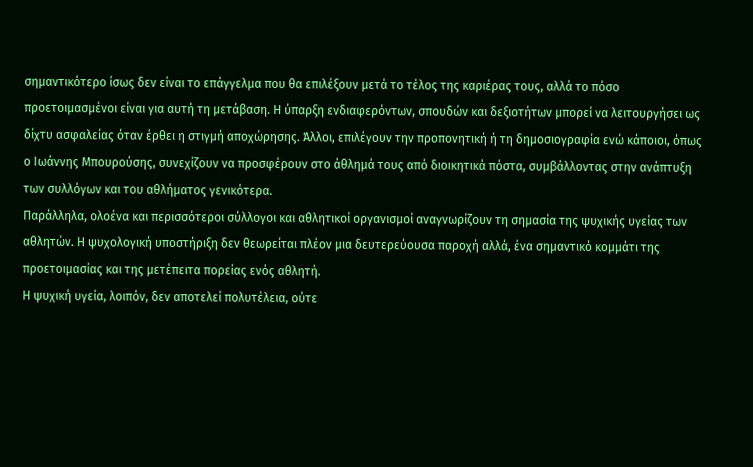σημαντικότερο ίσως δεν είναι το επάγγελμα που θα επιλέξουν μετά το τέλος της καριέρας τους, αλλά το πόσο προετοιμασμένοι είναι για αυτή τη μετάβαση. Η ύπαρξη ενδιαφερόντων, σπουδών και δεξιοτήτων μπορεί να λειτουργήσει ως δίχτυ ασφαλείας όταν έρθει η στιγμή αποχώρησης. Άλλοι, επιλέγουν την προπονητική ή τη δημοσιογραφία ενώ κάποιοι, όπως ο Ιωάννης Μπουρούσης, συνεχίζουν να προσφέρουν στο άθλημά τους από διοικητικά πόστα, συμβάλλοντας στην ανάπτυξη των συλλόγων και του αθλήματος γενικότερα.
Παράλληλα, ολοένα και περισσότεροι σύλλογοι και αθλητικοί οργανισμοί αναγνωρίζουν τη σημασία της ψυχικής υγείας των αθλητών. Η ψυχολογική υποστήριξη δεν θεωρείται πλέον μια δευτερεύουσα παροχή αλλά, ένα σημαντικό κομμάτι της προετοιμασίας και της μετέπειτα πορείας ενός αθλητή.
Η ψυχική υγεία, λοιπόν, δεν αποτελεί πολυτέλεια, ούτε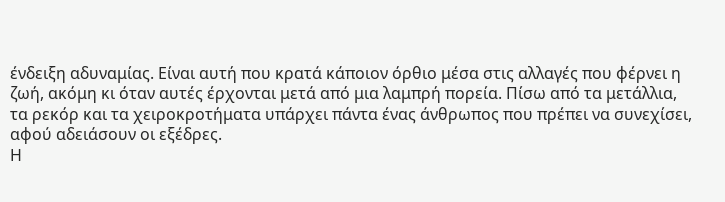ένδειξη αδυναμίας. Είναι αυτή που κρατά κάποιον όρθιο μέσα στις αλλαγές που φέρνει η ζωή, ακόμη κι όταν αυτές έρχονται μετά από μια λαμπρή πορεία. Πίσω από τα μετάλλια, τα ρεκόρ και τα χειροκροτήματα υπάρχει πάντα ένας άνθρωπος που πρέπει να συνεχίσει, αφού αδειάσουν οι εξέδρες.
Η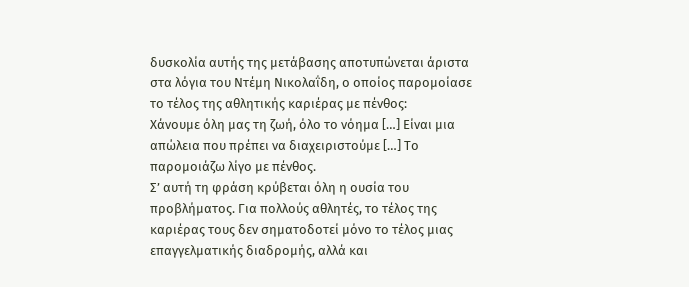δυσκολία αυτής της μετάβασης αποτυπώνεται άριστα στα λόγια του Ντέμη Νικολαΐδη, ο οποίος παρομοίασε το τέλος της αθλητικής καριέρας με πένθος:
Χάνουμε όλη μας τη ζωή, όλο το νόημα […] Είναι μια απώλεια που πρέπει να διαχειριστούμε […] Το παρομοιάζω λίγο με πένθος.
Σ’ αυτή τη φράση κρύβεται όλη η ουσία του προβλήματος. Για πολλούς αθλητές, το τέλος της καριέρας τους δεν σηματοδοτεί μόνο το τέλος μιας επαγγελματικής διαδρομής, αλλά και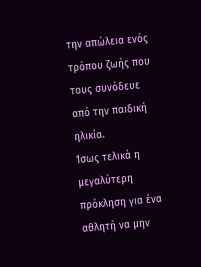την απώλεια ενός τρόπου ζωής που τους συνόδευε από την παιδική ηλικία.
Ίσως τελικά η μεγαλύτερη πρόκληση για ένα αθλητή να μην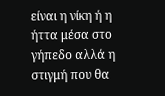είναι η νίκη ή η ήττα μέσα στο γήπεδο αλλά η στιγμή που θα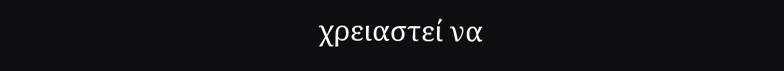χρειαστεί να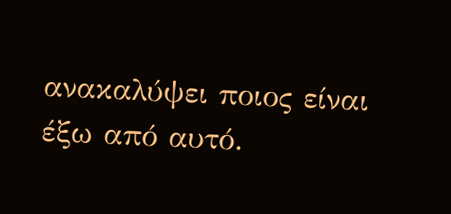ανακαλύψει ποιος είναι έξω από αυτό.